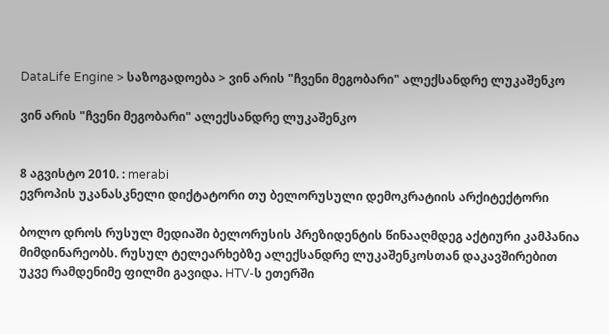DataLife Engine > საზოგადოება > ვინ არის "ჩვენი მეგობარი" ალექსანდრე ლუკაშენკო

ვინ არის "ჩვენი მეგობარი" ალექსანდრე ლუკაშენკო


8 აგვისტო 2010. : merabi
ევროპის უკანასკნელი დიქტატორი თუ ბელორუსული დემოკრატიის არქიტექტორი

ბოლო დროს რუსულ მედიაში ბელორუსის პრეზიდენტის წინააღმდეგ აქტიური კამპანია მიმდინარეობს. რუსულ ტელეარხებზე ალექსანდრე ლუკაშენკოსთან დაკავშირებით უკვე რამდენიმე ფილმი გავიდა. HTV-ს ეთერში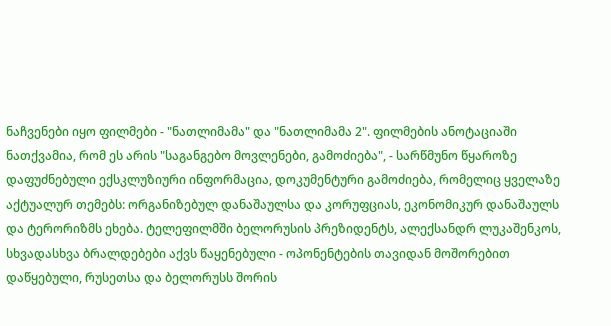ნაჩვენები იყო ფილმები - "ნათლიმამა" და "ნათლიმამა 2". ფილმების ანოტაციაში ნათქვამია, რომ ეს არის "საგანგებო მოვლენები, გამოძიება", - სარწმუნო წყაროზე დაფუძნებული ექსკლუზიური ინფორმაცია, დოკუმენტური გამოძიება, რომელიც ყველაზე აქტუალურ თემებს: ორგანიზებულ დანაშაულსა და კორუფციას, ეკონომიკურ დანაშაულს და ტერორიზმს ეხება. ტელეფილმში ბელორუსის პრეზიდენტს, ალექსანდრ ლუკაშენკოს, სხვადასხვა ბრალდებები აქვს წაყენებული - ოპონენტების თავიდან მოშორებით დაწყებული, რუსეთსა და ბელორუსს შორის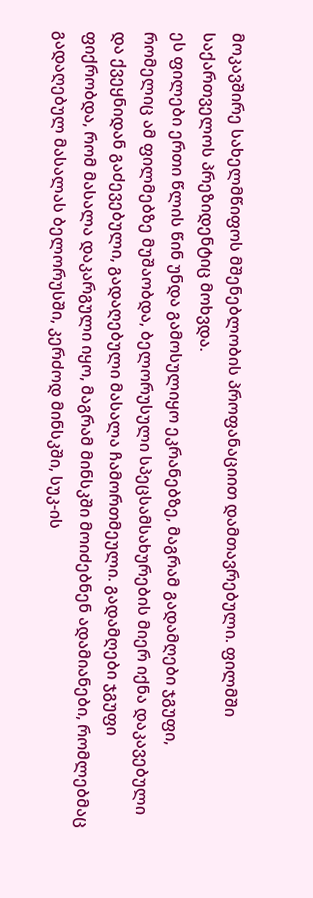მოკავშირე სახელმწიფოს მშენებლობის პროფანაციით დამთავრებული. ფილმში საქართველოს პრეზიდენტიც მოხვდა.
ეს ფილები ერთი წლის წინ უნდა გამოსულიყო ეკრანებზე, მაგრამ გადამღები ჯგუფი, რომელიც ამ ფილმებზე მუშაობდა, ბელორუსული სპეცსამსახურების მიერ იქნა დაკავებული და ქვეყნიდან გაძევებული, გადაღებული მასალა ჩამორთმეული. გადამღები ჯგუფი ფიქრობდა, რომ მასალა დაკარგული იყო, მაგრამ მინსკში მოიძებნენ ადამიანები, რომლებმაც გადაღებულ მასალას ბელორუსში, კერძოდ მინსკში, სუკ-ის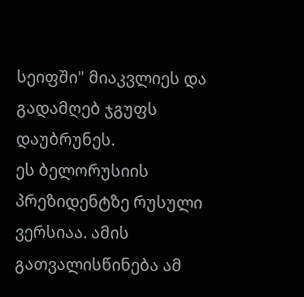სეიფში" მიაკვლიეს და გადამღებ ჯგუფს დაუბრუნეს.
ეს ბელორუსიის პრეზიდენტზე რუსული ვერსიაა. ამის გათვალისწინება ამ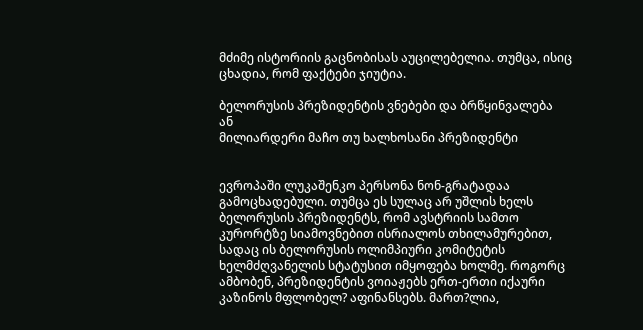მძიმე ისტორიის გაცნობისას აუცილებელია. თუმცა, ისიც ცხადია, რომ ფაქტები ჯიუტია.

ბელორუსის პრეზიდენტის ვნებები და ბრწყინვალება
ან
მილიარდერი მაჩო თუ ხალხოსანი პრეზიდენტი


ევროპაში ლუკაშენკო პერსონა ნონ-გრატადაა გამოცხადებული. თუმცა ეს სულაც არ უშლის ხელს ბელორუსის პრეზიდენტს, რომ ავსტრიის სამთო კურორტზე სიამოვნებით ისრიალოს თხილამურებით, სადაც ის ბელორუსის ოლიმპიური კომიტეტის ხელმძღვანელის სტატუსით იმყოფება ხოლმე. როგორც ამბობენ, პრეზიდენტის ვოიაჟებს ერთ-ერთი იქაური კაზინოს მფლობელ? აფინანსებს. მართ?ლია,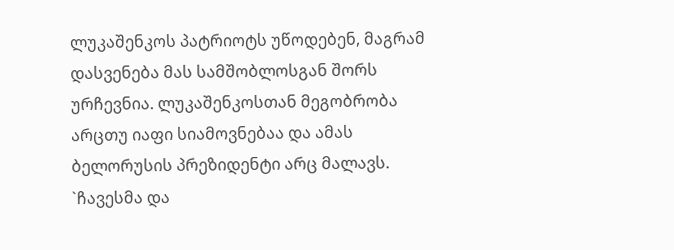ლუკაშენკოს პატრიოტს უწოდებენ, მაგრამ დასვენება მას სამშობლოსგან შორს ურჩევნია. ლუკაშენკოსთან მეგობრობა არცთუ იაფი სიამოვნებაა და ამას ბელორუსის პრეზიდენტი არც მალავს. `ჩავესმა და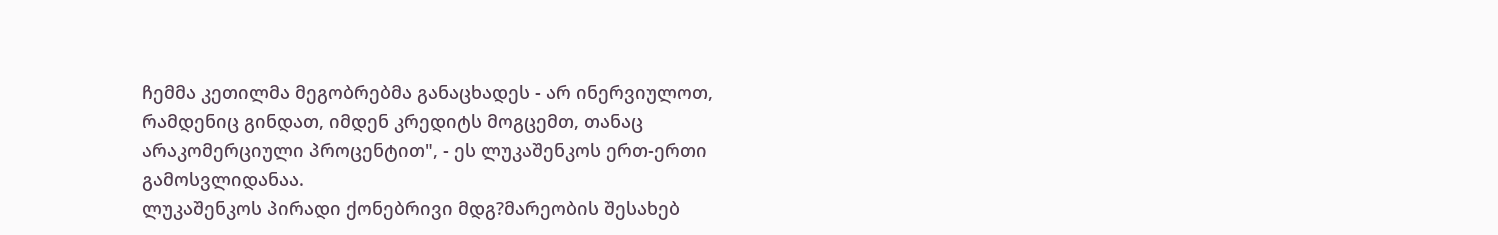ჩემმა კეთილმა მეგობრებმა განაცხადეს - არ ინერვიულოთ, რამდენიც გინდათ, იმდენ კრედიტს მოგცემთ, თანაც არაკომერციული პროცენტით", - ეს ლუკაშენკოს ერთ-ერთი გამოსვლიდანაა.
ლუკაშენკოს პირადი ქონებრივი მდგ?მარეობის შესახებ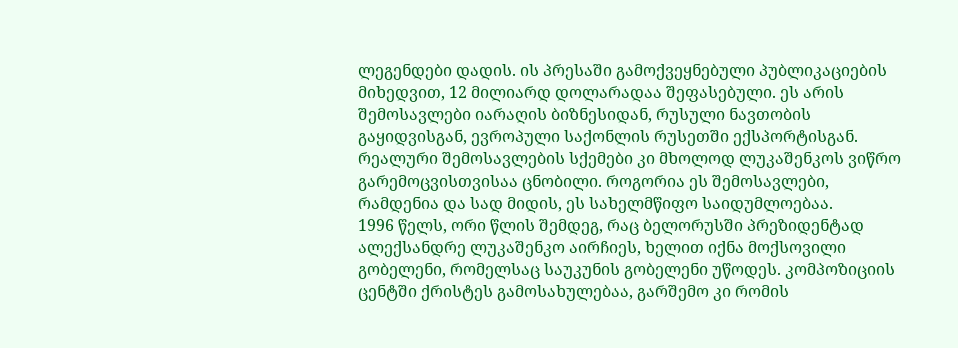ლეგენდები დადის. ის პრესაში გამოქვეყნებული პუბლიკაციების მიხედვით, 12 მილიარდ დოლარადაა შეფასებული. ეს არის შემოსავლები იარაღის ბიზნესიდან, რუსული ნავთობის გაყიდვისგან, ევროპული საქონლის რუსეთში ექსპორტისგან. რეალური შემოსავლების სქემები კი მხოლოდ ლუკაშენკოს ვიწრო გარემოცვისთვისაა ცნობილი. როგორია ეს შემოსავლები, რამდენია და სად მიდის, ეს სახელმწიფო საიდუმლოებაა.
1996 წელს, ორი წლის შემდეგ, რაც ბელორუსში პრეზიდენტად ალექსანდრე ლუკაშენკო აირჩიეს, ხელით იქნა მოქსოვილი გობელენი, რომელსაც საუკუნის გობელენი უწოდეს. კომპოზიციის ცენტში ქრისტეს გამოსახულებაა, გარშემო კი რომის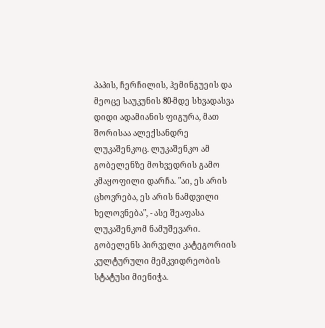პაპის, ჩერჩილის, ჰემინგუეის და მეოცე საუკუნის 80-მდე სხვადასვა დიდი ადამიანის ფიგურა, მათ შორისაა ალექსანდრე ლუკაშენკოც. ლუკაშენკო ამ გობელენზე მოხვედრის გამო კმაყოფილი დარჩა. "აი, ეს არის ცხოვრება, ეს არის ნამდვილი ხელოვნება", - ასე შეაფასა ლუკაშენკომ ნამუშევარი. გობელენს პირველი კატეგორიის კულტურული მემკვიდრეობის სტატუსი მიენიჭა.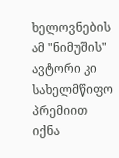ხელოვნების ამ "ნიმუშის" ავტორი კი სახელმწიფო პრემიით იქნა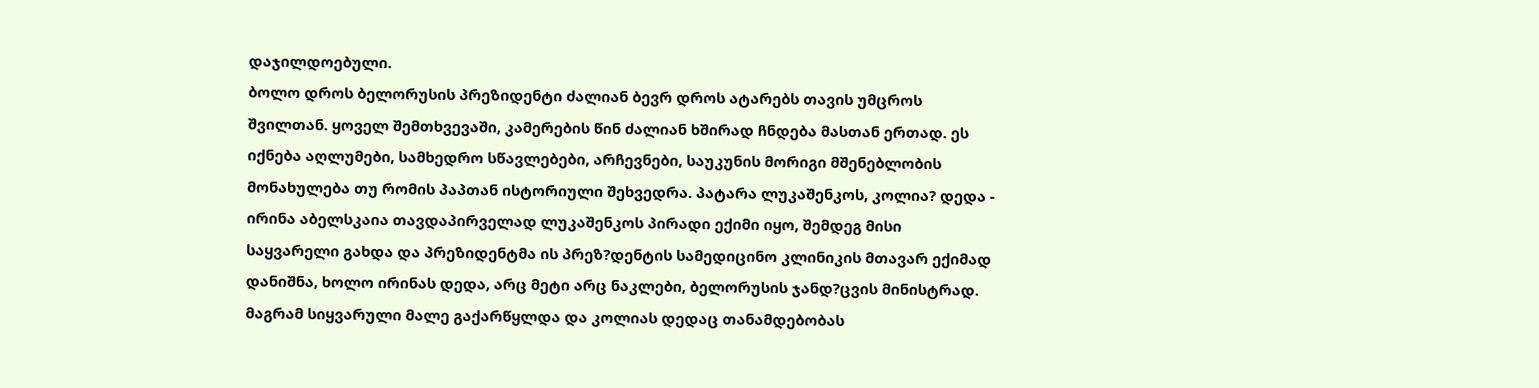დაჯილდოებული.
ბოლო დროს ბელორუსის პრეზიდენტი ძალიან ბევრ დროს ატარებს თავის უმცროს შვილთან. ყოველ შემთხვევაში, კამერების წინ ძალიან ხშირად ჩნდება მასთან ერთად. ეს იქნება აღლუმები, სამხედრო სწავლებები, არჩევნები, საუკუნის მორიგი მშენებლობის მონახულება თუ რომის პაპთან ისტორიული შეხვედრა. პატარა ლუკაშენკოს, კოლია? დედა - ირინა აბელსკაია თავდაპირველად ლუკაშენკოს პირადი ექიმი იყო, შემდეგ მისი საყვარელი გახდა და პრეზიდენტმა ის პრეზ?დენტის სამედიცინო კლინიკის მთავარ ექიმად დანიშნა, ხოლო ირინას დედა, არც მეტი არც ნაკლები, ბელორუსის ჯანდ?ცვის მინისტრად. მაგრამ სიყვარული მალე გაქარწყლდა და კოლიას დედაც თანამდებობას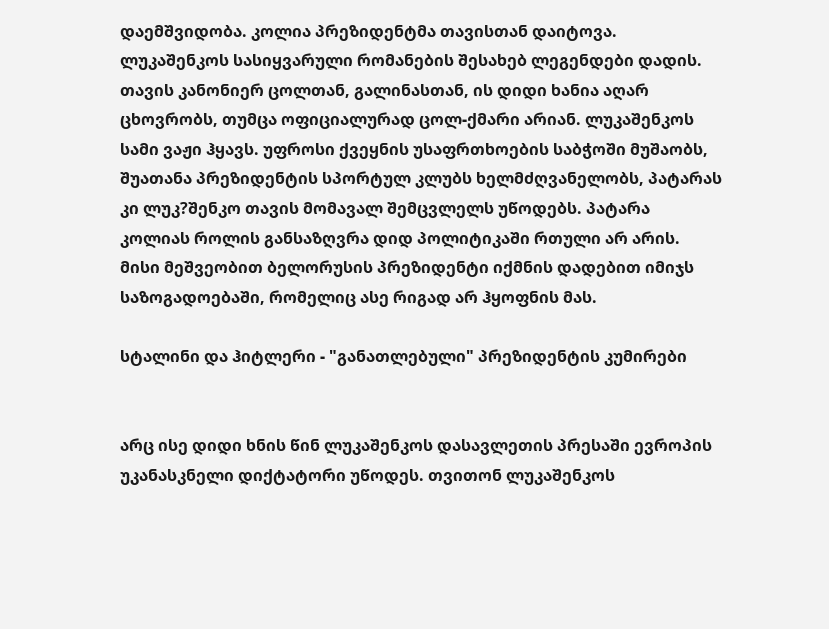დაემშვიდობა. კოლია პრეზიდენტმა თავისთან დაიტოვა. ლუკაშენკოს სასიყვარული რომანების შესახებ ლეგენდები დადის. თავის კანონიერ ცოლთან, გალინასთან, ის დიდი ხანია აღარ ცხოვრობს, თუმცა ოფიციალურად ცოლ-ქმარი არიან. ლუკაშენკოს სამი ვაჟი ჰყავს. უფროსი ქვეყნის უსაფრთხოების საბჭოში მუშაობს, შუათანა პრეზიდენტის სპორტულ კლუბს ხელმძღვანელობს, პატარას კი ლუკ?შენკო თავის მომავალ შემცვლელს უწოდებს. პატარა კოლიას როლის განსაზღვრა დიდ პოლიტიკაში რთული არ არის. მისი მეშვეობით ბელორუსის პრეზიდენტი იქმნის დადებით იმიჯს საზოგადოებაში, რომელიც ასე რიგად არ ჰყოფნის მას.

სტალინი და ჰიტლერი - "განათლებული" პრეზიდენტის კუმირები


არც ისე დიდი ხნის წინ ლუკაშენკოს დასავლეთის პრესაში ევროპის უკანასკნელი დიქტატორი უწოდეს. თვითონ ლუკაშენკოს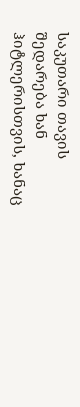საკუთარი თავის შედარება ხან ჰიტლერისთვის, ხანაც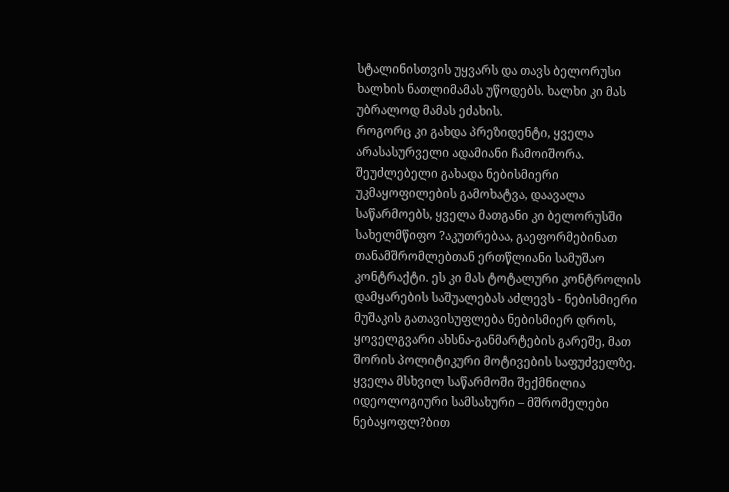სტალინისთვის უყვარს და თავს ბელორუსი ხალხის ნათლიმამას უწოდებს. ხალხი კი მას უბრალოდ მამას ეძახის.
როგორც კი გახდა პრეზიდენტი, ყველა არასასურველი ადამიანი ჩამოიშორა. შეუძლებელი გახადა ნებისმიერი უკმაყოფილების გამოხატვა, დაავალა საწარმოებს, ყველა მათგანი კი ბელორუსში სახელმწიფო ?აკუთრებაა, გაეფორმებინათ თანამშრომლებთან ერთწლიანი სამუშაო კონტრაქტი. ეს კი მას ტოტალური კონტროლის დამყარების საშუალებას აძლევს - ნებისმიერი მუშაკის გათავისუფლება ნებისმიერ დროს, ყოველგვარი ახსნა-განმარტების გარეშე, მათ შორის პოლიტიკური მოტივების საფუძველზე. ყველა მსხვილ საწარმოში შექმნილია იდეოლოგიური სამსახური – მშრომელები ნებაყოფლ?ბით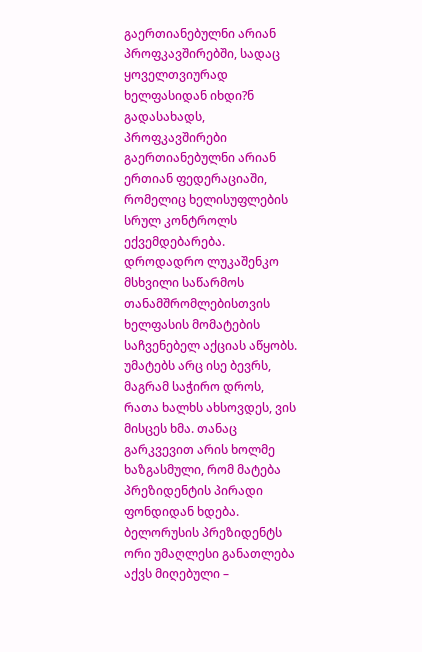გაერთიანებულნი არიან პროფკავშირებში, სადაც ყოველთვიურად ხელფასიდან იხდი?ნ გადასახადს, პროფკავშირები გაერთიანებულნი არიან ერთიან ფედერაციაში, რომელიც ხელისუფლების სრულ კონტროლს ექვემდებარება. დროდადრო ლუკაშენკო მსხვილი საწარმოს თანამშრომლებისთვის ხელფასის მომატების საჩვენებელ აქციას აწყობს. უმატებს არც ისე ბევრს, მაგრამ საჭირო დროს, რათა ხალხს ახსოვდეს, ვის მისცეს ხმა. თანაც გარკვევით არის ხოლმე ხაზგასმული, რომ მატება პრეზიდენტის პირადი ფონდიდან ხდება.
ბელორუსის პრეზიდენტს ორი უმაღლესი განათლება აქვს მიღებული –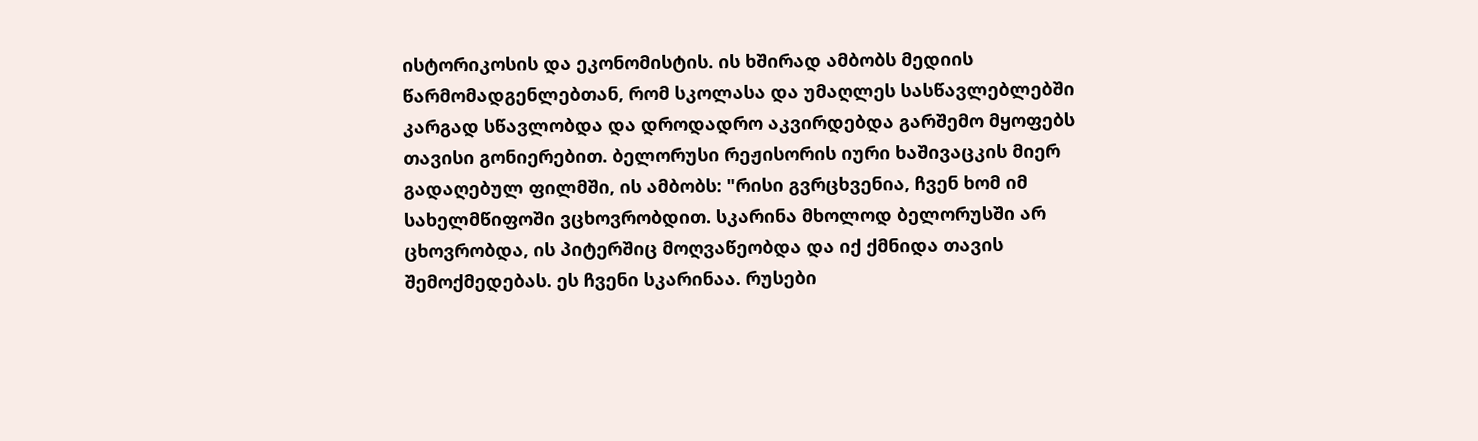ისტორიკოსის და ეკონომისტის. ის ხშირად ამბობს მედიის წარმომადგენლებთან, რომ სკოლასა და უმაღლეს სასწავლებლებში კარგად სწავლობდა და დროდადრო აკვირდებდა გარშემო მყოფებს თავისი გონიერებით. ბელორუსი რეჟისორის იური ხაშივაცკის მიერ გადაღებულ ფილმში, ის ამბობს: "რისი გვრცხვენია, ჩვენ ხომ იმ სახელმწიფოში ვცხოვრობდით. სკარინა მხოლოდ ბელორუსში არ ცხოვრობდა, ის პიტერშიც მოღვაწეობდა და იქ ქმნიდა თავის შემოქმედებას. ეს ჩვენი სკარინაა. რუსები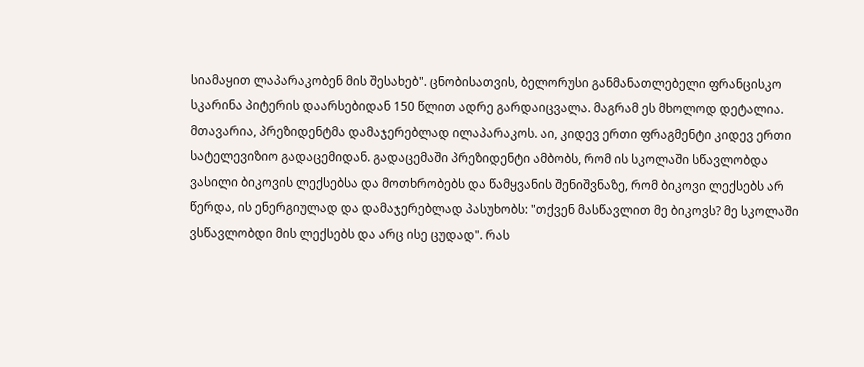სიამაყით ლაპარაკობენ მის შესახებ". ცნობისათვის, ბელორუსი განმანათლებელი ფრანცისკო სკარინა პიტერის დაარსებიდან 150 წლით ადრე გარდაიცვალა. მაგრამ ეს მხოლოდ დეტალია. მთავარია, პრეზიდენტმა დამაჯერებლად ილაპარაკოს. აი, კიდევ ერთი ფრაგმენტი კიდევ ერთი სატელევიზიო გადაცემიდან. გადაცემაში პრეზიდენტი ამბობს, რომ ის სკოლაში სწავლობდა ვასილი ბიკოვის ლექსებსა და მოთხრობებს და წამყვანის შენიშვნაზე, რომ ბიკოვი ლექსებს არ წერდა, ის ენერგიულად და დამაჯერებლად პასუხობს: "თქვენ მასწავლით მე ბიკოვს? მე სკოლაში ვსწავლობდი მის ლექსებს და არც ისე ცუდად". რას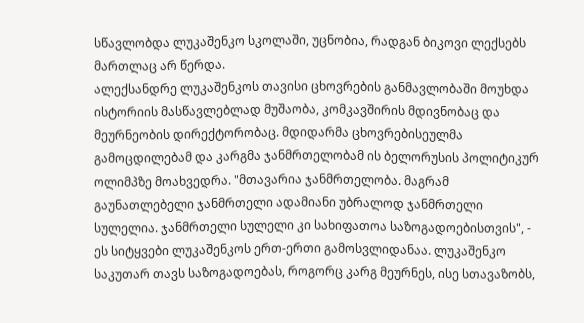სწავლობდა ლუკაშენკო სკოლაში, უცნობია, რადგან ბიკოვი ლექსებს მართლაც არ წერდა.
ალექსანდრე ლუკაშენკოს თავისი ცხოვრების განმავლობაში მოუხდა ისტორიის მასწავლებლად მუშაობა, კომკავშირის მდივნობაც და მეურნეობის დირექტორობაც. მდიდარმა ცხოვრებისეულმა გამოცდილებამ და კარგმა ჯანმრთელობამ ის ბელორუსის პოლიტიკურ ოლიმპზე მოახვედრა. "მთავარია ჯანმრთელობა. მაგრამ გაუნათლებელი ჯანმრთელი ადამიანი უბრალოდ ჯანმრთელი სულელია. ჯანმრთელი სულელი კი სახიფათოა საზოგადოებისთვის", - ეს სიტყვები ლუკაშენკოს ერთ-ერთი გამოსვლიდანაა. ლუკაშენკო საკუთარ თავს საზოგადოებას, როგორც კარგ მეურნეს, ისე სთავაზობს,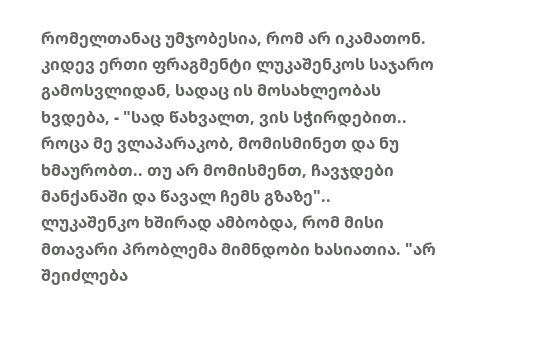რომელთანაც უმჯობესია, რომ არ იკამათონ. კიდევ ერთი ფრაგმენტი ლუკაშენკოს საჯარო გამოსვლიდან, სადაც ის მოსახლეობას ხვდება, - "სად წახვალთ, ვის სჭირდებით.. როცა მე ვლაპარაკობ, მომისმინეთ და ნუ ხმაურობთ.. თუ არ მომისმენთ, ჩავჯდები მანქანაში და წავალ ჩემს გზაზე"..
ლუკაშენკო ხშირად ამბობდა, რომ მისი მთავარი პრობლემა მიმნდობი ხასიათია. "არ შეიძლება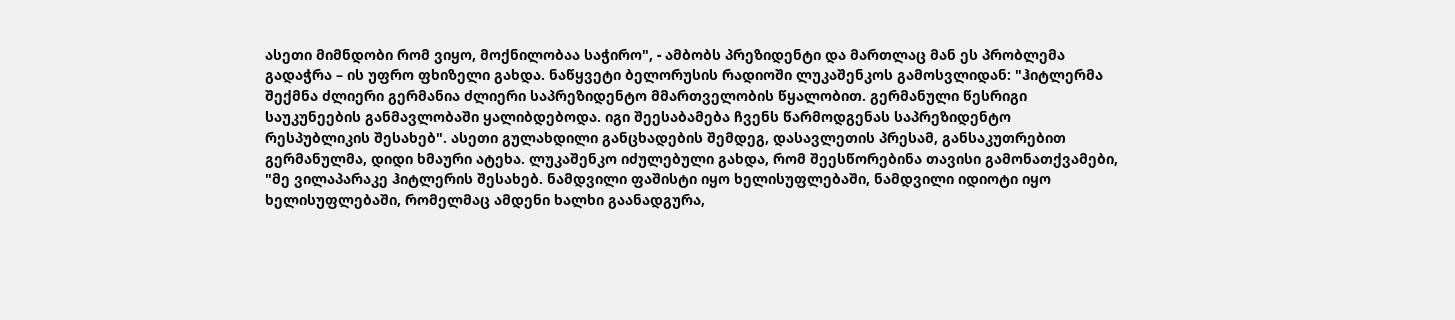ასეთი მიმნდობი რომ ვიყო, მოქნილობაა საჭირო", - ამბობს პრეზიდენტი და მართლაც მან ეს პრობლემა გადაჭრა – ის უფრო ფხიზელი გახდა. ნაწყვეტი ბელორუსის რადიოში ლუკაშენკოს გამოსვლიდან: "ჰიტლერმა შექმნა ძლიერი გერმანია ძლიერი საპრეზიდენტო მმართველობის წყალობით. გერმანული წესრიგი საუკუნეების განმავლობაში ყალიბდებოდა. იგი შეესაბამება ჩვენს წარმოდგენას საპრეზიდენტო რესპუბლიკის შესახებ". ასეთი გულახდილი განცხადების შემდეგ, დასავლეთის პრესამ, განსაკუთრებით გერმანულმა, დიდი ხმაური ატეხა. ლუკაშენკო იძულებული გახდა, რომ შეესწორებინა თავისი გამონათქვამები, "მე ვილაპარაკე ჰიტლერის შესახებ. ნამდვილი ფაშისტი იყო ხელისუფლებაში, ნამდვილი იდიოტი იყო ხელისუფლებაში, რომელმაც ამდენი ხალხი გაანადგურა,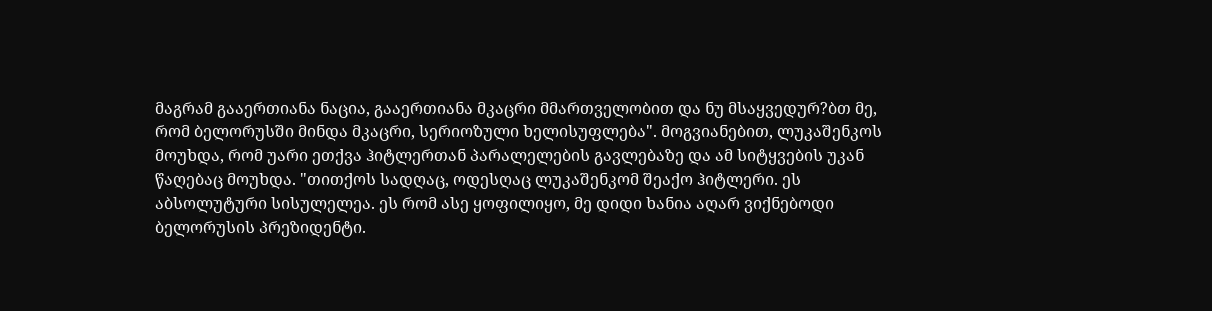მაგრამ გააერთიანა ნაცია, გააერთიანა მკაცრი მმართველობით და ნუ მსაყვედურ?ბთ მე, რომ ბელორუსში მინდა მკაცრი, სერიოზული ხელისუფლება". მოგვიანებით, ლუკაშენკოს მოუხდა, რომ უარი ეთქვა ჰიტლერთან პარალელების გავლებაზე და ამ სიტყვების უკან წაღებაც მოუხდა. "თითქოს სადღაც, ოდესღაც ლუკაშენკომ შეაქო ჰიტლერი. ეს აბსოლუტური სისულელეა. ეს რომ ასე ყოფილიყო, მე დიდი ხანია აღარ ვიქნებოდი ბელორუსის პრეზიდენტი.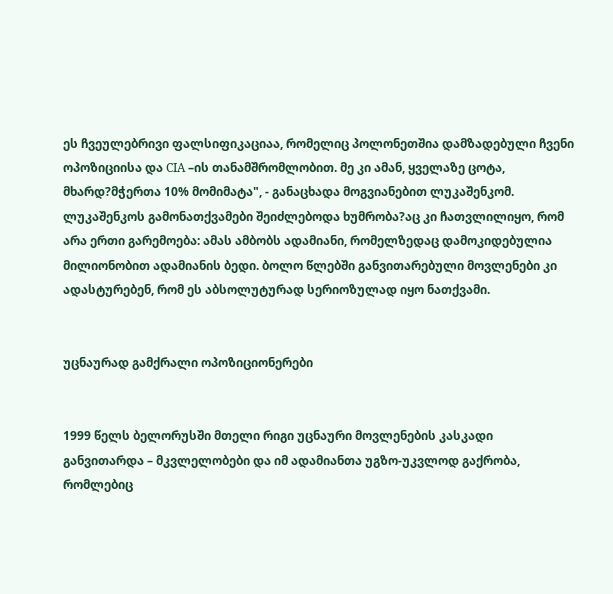ეს ჩვეულებრივი ფალსიფიკაციაა, რომელიც პოლონეთშია დამზადებული ჩვენი ოპოზიციისა და CIА –ის თანამშრომლობით. მე კი ამან, ყველაზე ცოტა, მხარდ?მჭერთა 10% მომიმატა", - განაცხადა მოგვიანებით ლუკაშენკომ. ლუკაშენკოს გამონათქვამები შეიძლებოდა ხუმრობა?აც კი ჩათვლილიყო, რომ არა ერთი გარემოება: ამას ამბობს ადამიანი, რომელზედაც დამოკიდებულია მილიონობით ადამიანის ბედი. ბოლო წლებში განვითარებული მოვლენები კი ადასტურებენ, რომ ეს აბსოლუტურად სერიოზულად იყო ნათქვამი.


უცნაურად გამქრალი ოპოზიციონერები


1999 წელს ბელორუსში მთელი რიგი უცნაური მოვლენების კასკადი განვითარდა – მკვლელობები და იმ ადამიანთა უგზო-უკვლოდ გაქრობა, რომლებიც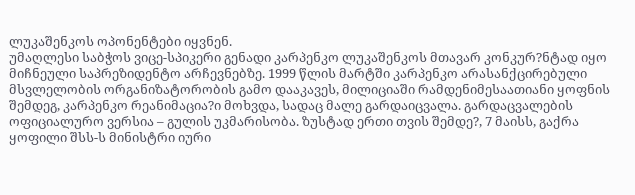ლუკაშენკოს ოპონენტები იყვნენ.
უმაღლესი საბჭოს ვიცე-სპიკერი გენადი კარპენკო ლუკაშენკოს მთავარ კონკურ?ნტად იყო მიჩნეული საპრეზიდენტო არჩევნებზე. 1999 წლის მარტში კარპენკო არასანქცირებული მსვლელობის ორგანიზატორობის გამო დააკავეს, მილიციაში რამდენიმესაათიანი ყოფნის შემდეგ, კარპენკო რეანიმაცია?ი მოხვდა, სადაც მალე გარდაიცვალა. გარდაცვალების ოფიციალურო ვერსია – გულის უკმარისობა. ზუსტად ერთი თვის შემდე?, 7 მაისს, გაქრა ყოფილი შსს-ს მინისტრი იური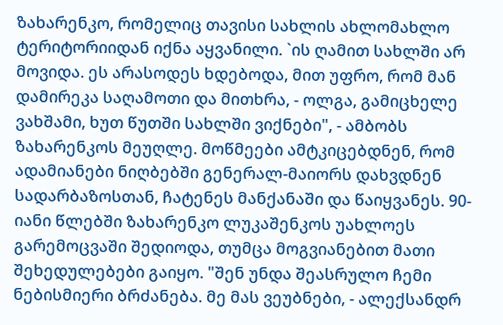ზახარენკო, რომელიც თავისი სახლის ახლომახლო ტერიტორიიდან იქნა აყვანილი. `ის ღამით სახლში არ მოვიდა. ეს არასოდეს ხდებოდა, მით უფრო, რომ მან დამირეკა საღამოთი და მითხრა, - ოლგა, გამიცხელე ვახშამი, ხუთ წუთში სახლში ვიქნები", - ამბობს ზახარენკოს მეუღლე. მოწმეები ამტკიცებდნენ, რომ ადამიანები ნიღბებში გენერალ-მაიორს დახვდნენ სადარბაზოსთან, ჩატენეს მანქანაში და წაიყვანეს. 90-იანი წლებში ზახარენკო ლუკაშენკოს უახლოეს გარემოცვაში შედიოდა, თუმცა მოგვიანებით მათი შეხედულებები გაიყო. "შენ უნდა შეასრულო ჩემი ნებისმიერი ბრძანება. მე მას ვეუბნები, - ალექსანდრ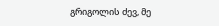გრიგოლის ძევ, მე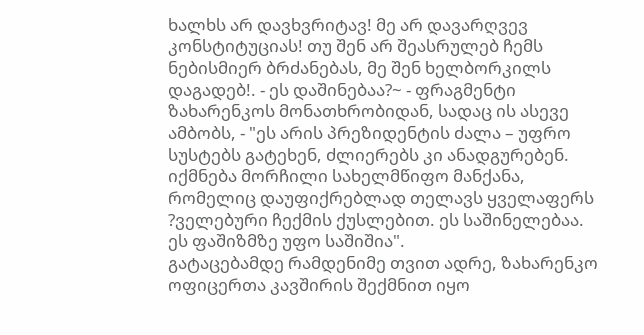ხალხს არ დავხვრიტავ! მე არ დავარღვევ კონსტიტუციას! თუ შენ არ შეასრულებ ჩემს ნებისმიერ ბრძანებას, მე შენ ხელბორკილს დაგადებ!. - ეს დაშინებაა?~ - ფრაგმენტი ზახარენკოს მონათხრობიდან, სადაც ის ასევე ამბობს, - "ეს არის პრეზიდენტის ძალა – უფრო სუსტებს გატეხენ, ძლიერებს კი ანადგურებენ. იქმნება მორჩილი სახელმწიფო მანქანა, რომელიც დაუფიქრებლად თელავს ყველაფერს ?ველებური ჩექმის ქუსლებით. ეს საშინელებაა. ეს ფაშიზმზე უფო საშიშია".
გატაცებამდე რამდენიმე თვით ადრე, ზახარენკო ოფიცერთა კავშირის შექმნით იყო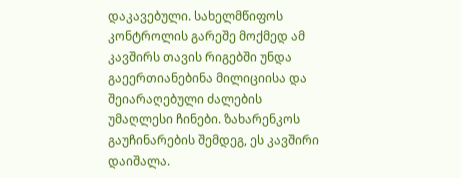დაკავებული. სახელმწიფოს კონტროლის გარეშე მოქმედ ამ კავშირს თავის რიგებში უნდა გაეერთიანებინა მილიციისა და შეიარაღებული ძალების უმაღლესი ჩინები. ზახარენკოს გაუჩინარების შემდეგ, ეს კავშირი დაიშალა.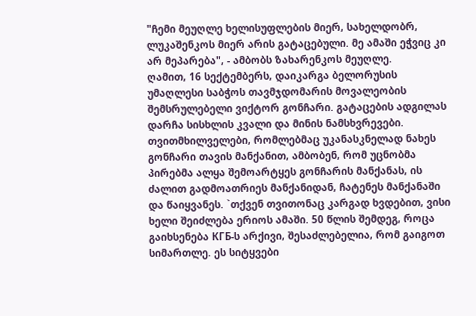"ჩემი მეუღლე ხელისუფლების მიერ, სახელდობრ, ლუკაშენკოს მიერ არის გატაცებული. მე ამაში ეჭვიც კი არ მეპარება", - ამბობს ზახარენკოს მეუღლე.
ღამით, 16 სექტემბერს, დაიკარგა ბელორუსის უმაღლესი საბჭოს თავმჯდომარის მოვალეობის შემსრულებელი ვიქტორ გონჩარი. გატაცების ადგილას დარჩა სისხლის კვალი და მინის ნამსხვრევები. თვითმხილველები, რომლებმაც უკანასკნელად ნახეს გონჩარი თავის მანქანით, ამბობენ, რომ უცნობმა პირებმა ალყა შემოარტყეს გონჩარის მანქანას, ის ძალით გადმოათრიეს მანქანიდან, ჩატენეს მანქანაში და წაიყვანეს. `თქვენ თვითონაც კარგად ხვდებით, ვისი ხელი შეიძლება ერიოს ამაში. 50 წლის შემდეგ, როცა გაიხსენება КГБ-ს არქივი, შესაძლებელია, რომ გაიგოთ სიმართლე. ეს სიტყვები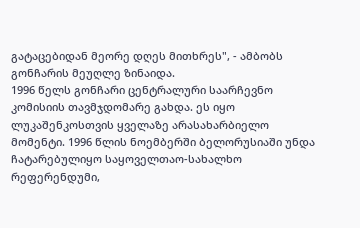გატაცებიდან მეორე დღეს მითხრეს", - ამბობს გონჩარის მეუღლე ზინაიდა.
1996 წელს გონჩარი ცენტრალური საარჩევნო კომისიის თავმჯდომარე გახდა. ეს იყო ლუკაშენკოსთვის ყველაზე არასახარბიელო მომენტი. 1996 წლის ნოემბერში ბელორუსიაში უნდა ჩატარებულიყო საყოველთაო-სახალხო რეფერენდუმი,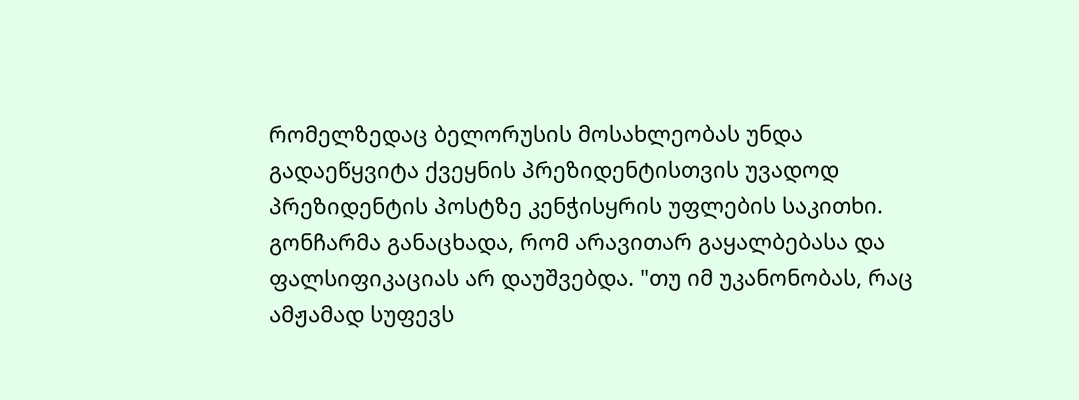რომელზედაც ბელორუსის მოსახლეობას უნდა გადაეწყვიტა ქვეყნის პრეზიდენტისთვის უვადოდ პრეზიდენტის პოსტზე კენჭისყრის უფლების საკითხი. გონჩარმა განაცხადა, რომ არავითარ გაყალბებასა და ფალსიფიკაციას არ დაუშვებდა. "თუ იმ უკანონობას, რაც ამჟამად სუფევს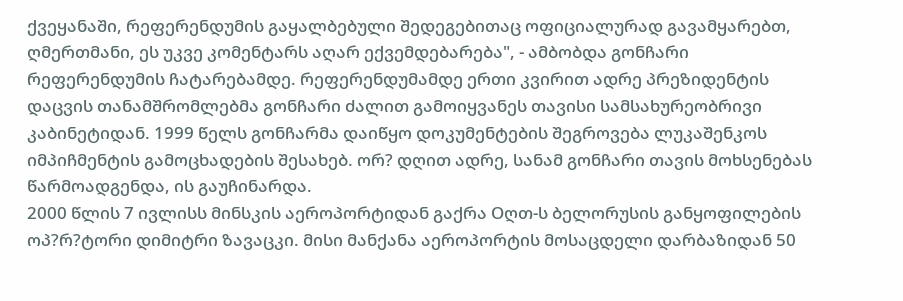ქვეყანაში, რეფერენდუმის გაყალბებული შედეგებითაც ოფიციალურად გავამყარებთ, ღმერთმანი, ეს უკვე კომენტარს აღარ ექვემდებარება", - ამბობდა გონჩარი რეფერენდუმის ჩატარებამდე. რეფერენდუმამდე ერთი კვირით ადრე პრეზიდენტის დაცვის თანამშრომლებმა გონჩარი ძალით გამოიყვანეს თავისი სამსახურეობრივი კაბინეტიდან. 1999 წელს გონჩარმა დაიწყო დოკუმენტების შეგროვება ლუკაშენკოს იმპიჩმენტის გამოცხადების შესახებ. ორ? დღით ადრე, სანამ გონჩარი თავის მოხსენებას წარმოადგენდა, ის გაუჩინარდა.
2000 წლის 7 ივლისს მინსკის აეროპორტიდან გაქრა Oღთ-ს ბელორუსის განყოფილების ოპ?რ?ტორი დიმიტრი ზავაცკი. მისი მანქანა აეროპორტის მოსაცდელი დარბაზიდან 50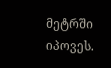მეტრში იპოვეს.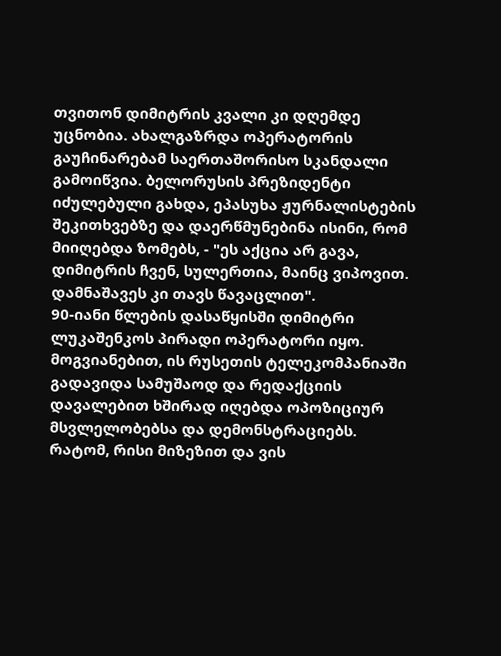თვითონ დიმიტრის კვალი კი დღემდე უცნობია. ახალგაზრდა ოპერატორის გაუჩინარებამ საერთაშორისო სკანდალი გამოიწვია. ბელორუსის პრეზიდენტი იძულებული გახდა, ეპასუხა ჟურნალისტების შეკითხვებზე და დაერწმუნებინა ისინი, რომ მიიღებდა ზომებს, - "ეს აქცია არ გავა, დიმიტრის ჩვენ, სულერთია, მაინც ვიპოვით. დამნაშავეს კი თავს წავაცლით".
90-იანი წლების დასაწყისში დიმიტრი ლუკაშენკოს პირადი ოპერატორი იყო. მოგვიანებით, ის რუსეთის ტელეკომპანიაში გადავიდა სამუშაოდ და რედაქციის დავალებით ხშირად იღებდა ოპოზიციურ მსვლელობებსა და დემონსტრაციებს. რატომ, რისი მიზეზით და ვის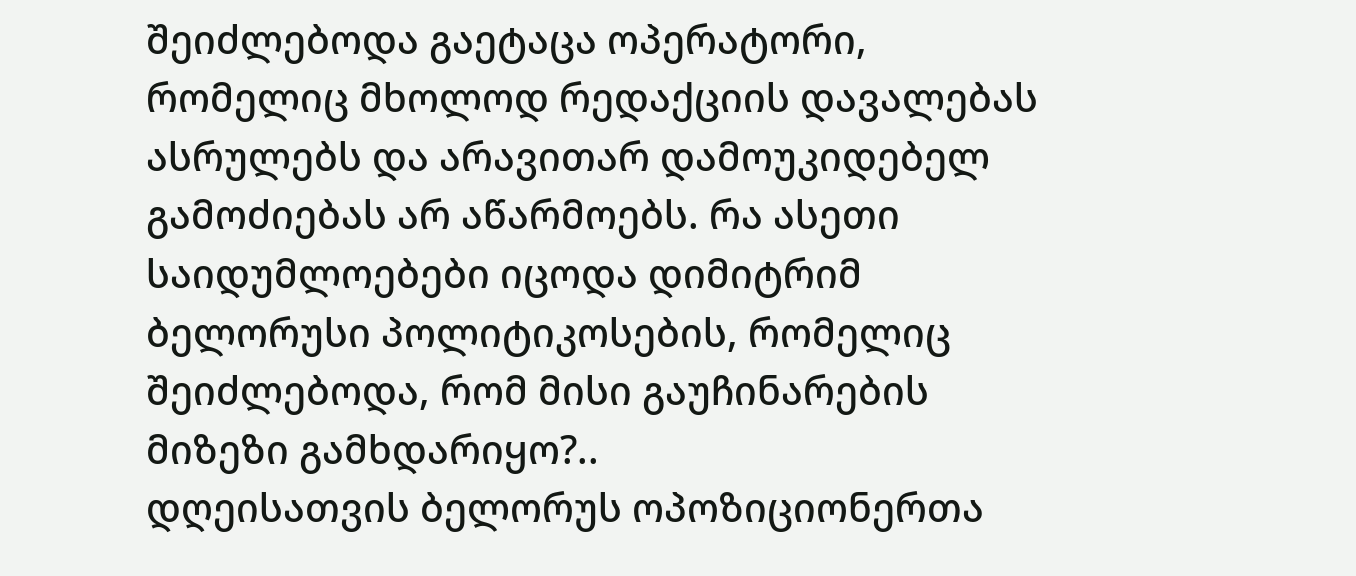შეიძლებოდა გაეტაცა ოპერატორი, რომელიც მხოლოდ რედაქციის დავალებას ასრულებს და არავითარ დამოუკიდებელ გამოძიებას არ აწარმოებს. რა ასეთი საიდუმლოებები იცოდა დიმიტრიმ ბელორუსი პოლიტიკოსების, რომელიც შეიძლებოდა, რომ მისი გაუჩინარების მიზეზი გამხდარიყო?..
დღეისათვის ბელორუს ოპოზიციონერთა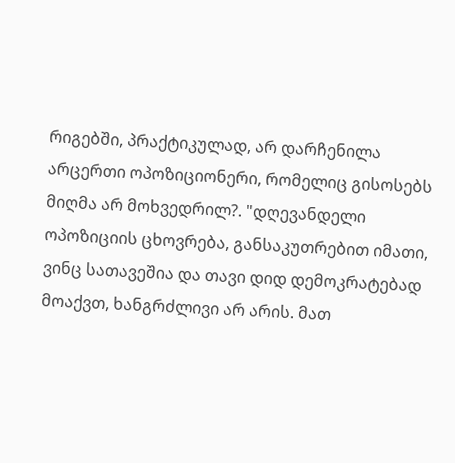რიგებში, პრაქტიკულად, არ დარჩენილა არცერთი ოპოზიციონერი, რომელიც გისოსებს მიღმა არ მოხვედრილ?. "დღევანდელი ოპოზიციის ცხოვრება, განსაკუთრებით იმათი, ვინც სათავეშია და თავი დიდ დემოკრატებად მოაქვთ, ხანგრძლივი არ არის. მათ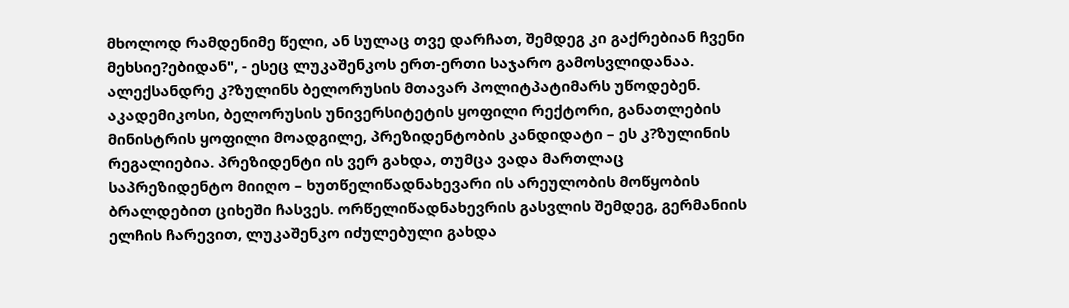მხოლოდ რამდენიმე წელი, ან სულაც თვე დარჩათ, შემდეგ კი გაქრებიან ჩვენი მეხსიე?ებიდან", - ესეც ლუკაშენკოს ერთ-ერთი საჯარო გამოსვლიდანაა.
ალექსანდრე კ?ზულინს ბელორუსის მთავარ პოლიტპატიმარს უწოდებენ. აკადემიკოსი, ბელორუსის უნივერსიტეტის ყოფილი რექტორი, განათლების მინისტრის ყოფილი მოადგილე, პრეზიდენტობის კანდიდატი – ეს კ?ზულინის რეგალიებია. პრეზიდენტი ის ვერ გახდა, თუმცა ვადა მართლაც საპრეზიდენტო მიიღო – ხუთწელიწადნახევარი ის არეულობის მოწყობის ბრალდებით ციხეში ჩასვეს. ორწელიწადნახევრის გასვლის შემდეგ, გერმანიის ელჩის ჩარევით, ლუკაშენკო იძულებული გახდა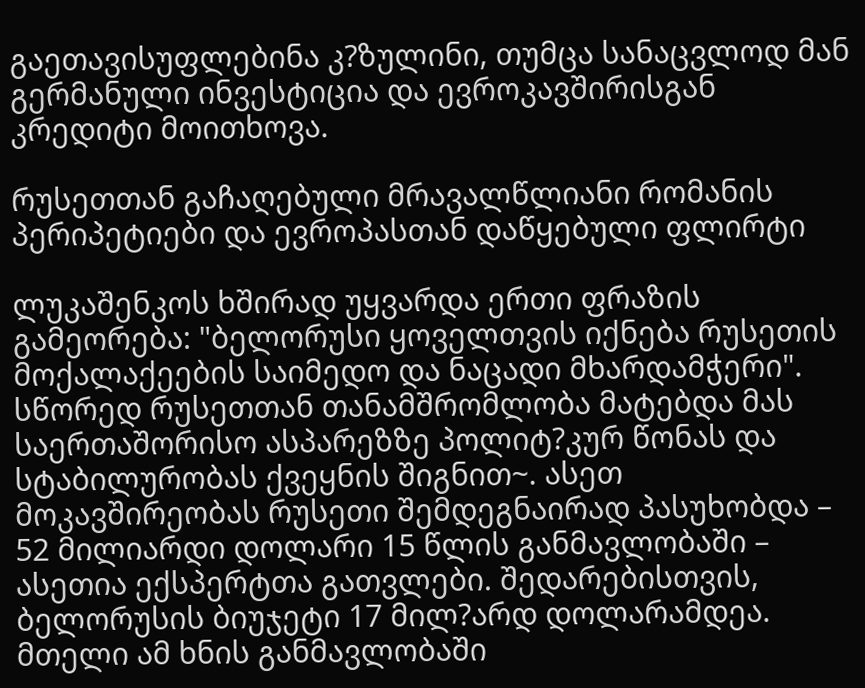გაეთავისუფლებინა კ?ზულინი, თუმცა სანაცვლოდ მან გერმანული ინვესტიცია და ევროკავშირისგან კრედიტი მოითხოვა.

რუსეთთან გაჩაღებული მრავალწლიანი რომანის პერიპეტიები და ევროპასთან დაწყებული ფლირტი

ლუკაშენკოს ხშირად უყვარდა ერთი ფრაზის გამეორება: "ბელორუსი ყოველთვის იქნება რუსეთის მოქალაქეების საიმედო და ნაცადი მხარდამჭერი". სწორედ რუსეთთან თანამშრომლობა მატებდა მას საერთაშორისო ასპარეზზე პოლიტ?კურ წონას და სტაბილურობას ქვეყნის შიგნით~. ასეთ მოკავშირეობას რუსეთი შემდეგნაირად პასუხობდა – 52 მილიარდი დოლარი 15 წლის განმავლობაში – ასეთია ექსპერტთა გათვლები. შედარებისთვის, ბელორუსის ბიუჯეტი 17 მილ?არდ დოლარამდეა. მთელი ამ ხნის განმავლობაში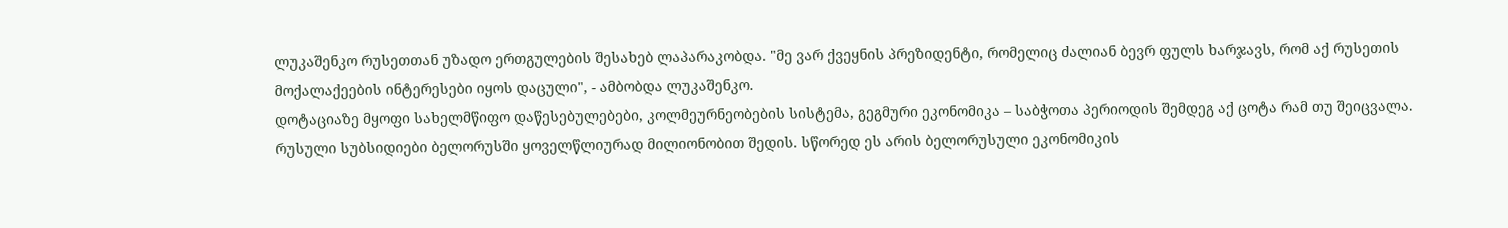ლუკაშენკო რუსეთთან უზადო ერთგულების შესახებ ლაპარაკობდა. "მე ვარ ქვეყნის პრეზიდენტი, რომელიც ძალიან ბევრ ფულს ხარჯავს, რომ აქ რუსეთის მოქალაქეების ინტერესები იყოს დაცული", - ამბობდა ლუკაშენკო.
დოტაციაზე მყოფი სახელმწიფო დაწესებულებები, კოლმეურნეობების სისტემა, გეგმური ეკონომიკა – საბჭოთა პერიოდის შემდეგ აქ ცოტა რამ თუ შეიცვალა. რუსული სუბსიდიები ბელორუსში ყოველწლიურად მილიონობით შედის. სწორედ ეს არის ბელორუსული ეკონომიკის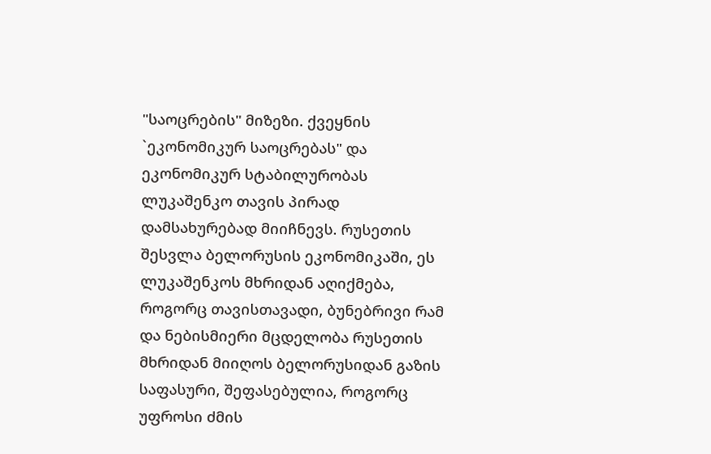"საოცრების" მიზეზი. ქვეყნის `ეკონომიკურ საოცრებას" და ეკონომიკურ სტაბილურობას ლუკაშენკო თავის პირად დამსახურებად მიიჩნევს. რუსეთის შესვლა ბელორუსის ეკონომიკაში, ეს ლუკაშენკოს მხრიდან აღიქმება, როგორც თავისთავადი, ბუნებრივი რამ და ნებისმიერი მცდელობა რუსეთის მხრიდან მიიღოს ბელორუსიდან გაზის საფასური, შეფასებულია, როგორც უფროსი ძმის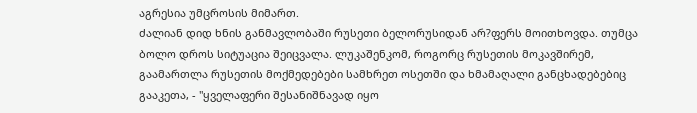აგრესია უმცროსის მიმართ.
ძალიან დიდ ხნის განმავლობაში რუსეთი ბელორუსიდან არ?ფერს მოითხოვდა. თუმცა ბოლო დროს სიტუაცია შეიცვალა. ლუკაშენკომ, როგორც რუსეთის მოკავშირემ, გაამართლა რუსეთის მოქმედებები სამხრეთ ოსეთში და ხმამაღალი განცხადებებიც გააკეთა, - "ყველაფერი შესანიშნავად იყო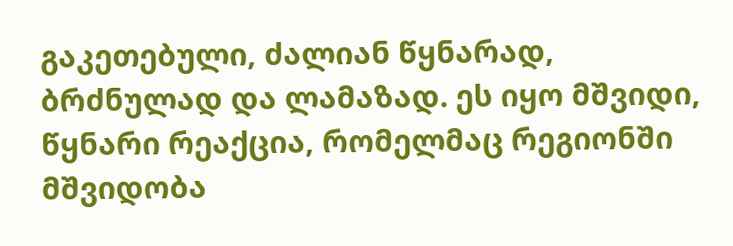გაკეთებული, ძალიან წყნარად, ბრძნულად და ლამაზად. ეს იყო მშვიდი, წყნარი რეაქცია, რომელმაც რეგიონში მშვიდობა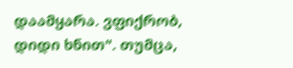დაამყარა. ვფიქრობ, დიდი ხნით". თუმცა,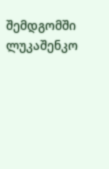შემდგომში ლუკაშენკო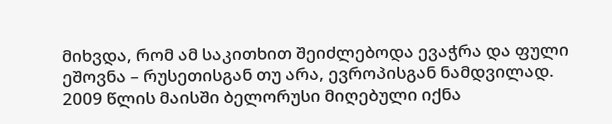მიხვდა, რომ ამ საკითხით შეიძლებოდა ევაჭრა და ფული ეშოვნა – რუსეთისგან თუ არა, ევროპისგან ნამდვილად.
2009 წლის მაისში ბელორუსი მიღებული იქნა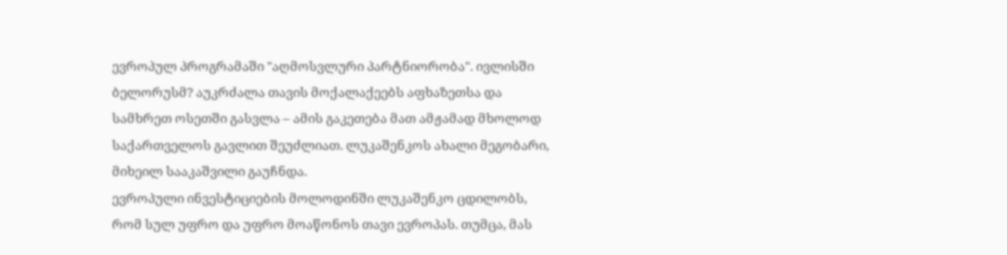ევროპულ პროგრამაში "აღმოსვლური პარტნიორობა". ივლისში ბელორუსმ? აუკრძალა თავის მოქალაქეებს აფხაზეთსა და სამხრეთ ოსეთში გასვლა – ამის გაკეთება მათ ამჟამად მხოლოდ საქართველოს გავლით შეუძლიათ. ლუკაშენკოს ახალი მეგობარი, მიხეილ სააკაშვილი გაუჩნდა.
ევროპული ინვესტიციების მოლოდინში ლუკაშენკო ცდილობს, რომ სულ უფრო და უფრო მოაწონოს თავი ევროპას. თუმცა, მას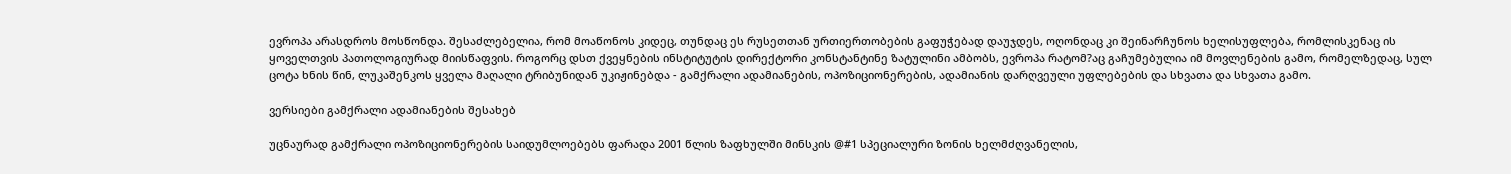ევროპა არასდროს მოსწონდა. შესაძლებელია, რომ მოაწონოს კიდეც, თუნდაც ეს რუსეთთან ურთიერთობების გაფუჭებად დაუჯდეს, ოღონდაც კი შეინარჩუნოს ხელისუფლება, რომლისკენაც ის ყოველთვის პათოლოგიურად მიისწაფვის. როგორც დსთ ქვეყნების ინსტიტუტის დირექტორი კონსტანტინე ზატულინი ამბობს, ევროპა რატომ?აც გაჩუმებულია იმ მოვლენების გამო, რომელზედაც, სულ ცოტა ხნის წინ, ლუკაშენკოს ყველა მაღალი ტრიბუნიდან უკიჟინებდა - გამქრალი ადამიანების, ოპოზიციონერების, ადამიანის დარღვეული უფლებების და სხვათა და სხვათა გამო.

ვერსიები გამქრალი ადამიანების შესახებ

უცნაურად გამქრალი ოპოზიციონერების საიდუმლოებებს ფარადა 2001 წლის ზაფხულში მინსკის @#1 სპეციალური ზონის ხელმძღვანელის,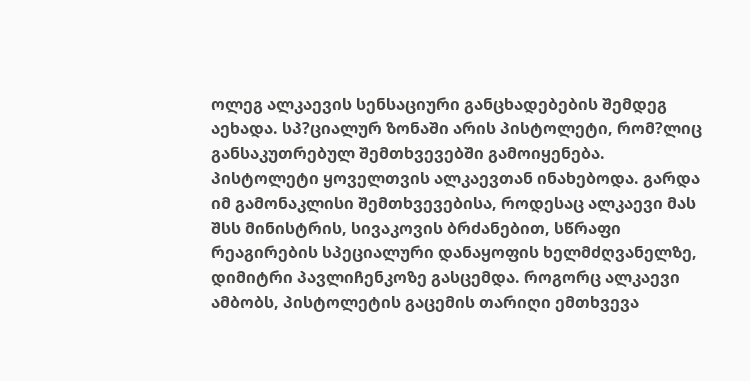ოლეგ ალკაევის სენსაციური განცხადებების შემდეგ აეხადა. სპ?ციალურ ზონაში არის პისტოლეტი, რომ?ლიც განსაკუთრებულ შემთხვევებში გამოიყენება. პისტოლეტი ყოველთვის ალკაევთან ინახებოდა. გარდა იმ გამონაკლისი შემთხვევებისა, როდესაც ალკაევი მას შსს მინისტრის, სივაკოვის ბრძანებით, სწრაფი რეაგირების სპეციალური დანაყოფის ხელმძღვანელზე, დიმიტრი პავლიჩენკოზე გასცემდა. როგორც ალკაევი ამბობს, პისტოლეტის გაცემის თარიღი ემთხვევა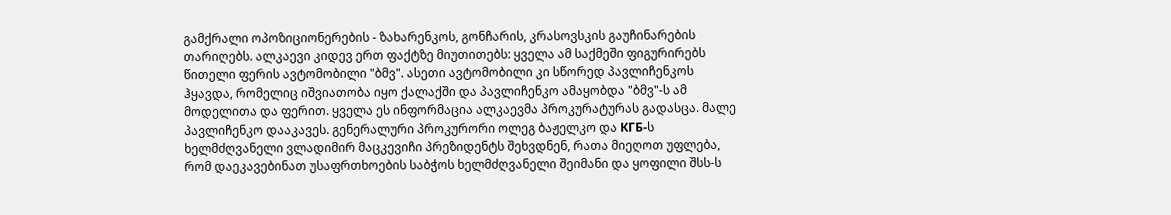გამქრალი ოპოზიციონერების - ზახარენკოს, გონჩარის, კრასოვსკის გაუჩინარების თარიღებს. ალკაევი კიდევ ერთ ფაქტზე მიუთითებს: ყველა ამ საქმეში ფიგურირებს წითელი ფერის ავტომობილი "ბმვ". ასეთი ავტომობილი კი სწორედ პავლიჩენკოს ჰყავდა, რომელიც იშვიათობა იყო ქალაქში და პავლიჩენკო ამაყობდა "ბმვ"-ს ამ მოდელითა და ფერით. ყველა ეს ინფორმაცია ალკაევმა პროკურატურას გადასცა. მალე პავლიჩენკო დააკავეს. გენერალური პროკურორი ოლეგ ბაჟელკო და КГБ-ს ხელმძღვანელი ვლადიმირ მაცკევიჩი პრეზიდენტს შეხვდნენ, რათა მიეღოთ უფლება, რომ დაეკავებინათ უსაფრთხოების საბჭოს ხელმძღვანელი შეიმანი და ყოფილი შსს-ს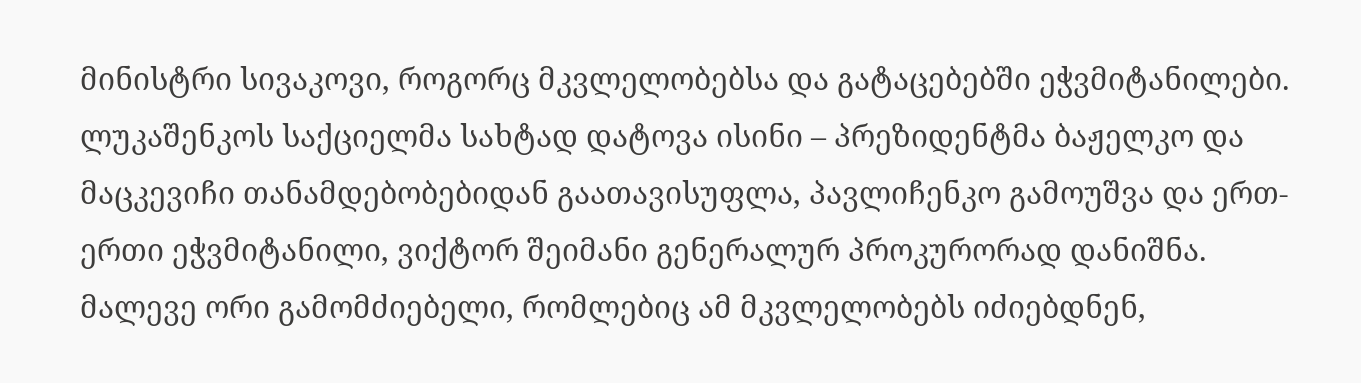მინისტრი სივაკოვი, როგორც მკვლელობებსა და გატაცებებში ეჭვმიტანილები. ლუკაშენკოს საქციელმა სახტად დატოვა ისინი – პრეზიდენტმა ბაჟელკო და მაცკევიჩი თანამდებობებიდან გაათავისუფლა, პავლიჩენკო გამოუშვა და ერთ-ერთი ეჭვმიტანილი, ვიქტორ შეიმანი გენერალურ პროკურორად დანიშნა.
მალევე ორი გამომძიებელი, რომლებიც ამ მკვლელობებს იძიებდნენ,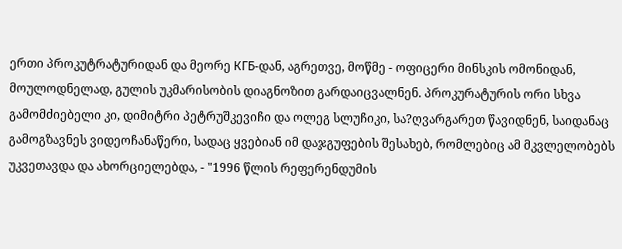ერთი პროკუტრატურიდან და მეორე КГБ-დან, აგრეთვე, მოწმე - ოფიცერი მინსკის ომონიდან, მოულოდნელად, გულის უკმარისობის დიაგნოზით გარდაიცვალნენ. პროკურატურის ორი სხვა გამომძიებელი კი, დიმიტრი პეტრუშკევიჩი და ოლეგ სლუჩიკი, სა?ღვარგარეთ წავიდნენ, საიდანაც გამოგზავნეს ვიდეოჩანაწერი, სადაც ყვებიან იმ დაჯგუფების შესახებ, რომლებიც ამ მკვლელობებს უკვეთავდა და ახორციელებდა, - "1996 წლის რეფერენდუმის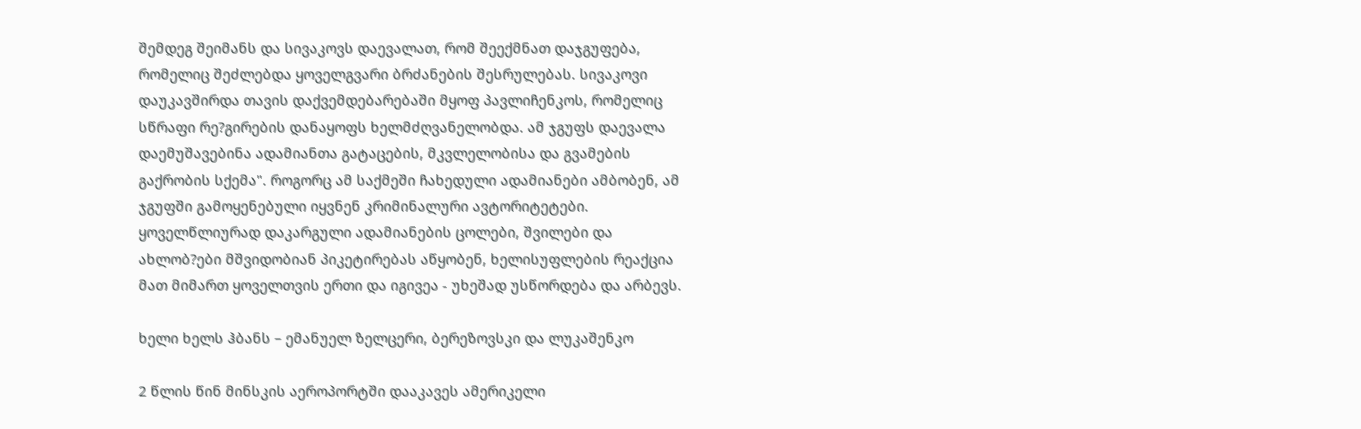შემდეგ შეიმანს და სივაკოვს დაევალათ, რომ შეექმნათ დაჯგუფება, რომელიც შეძლებდა ყოველგვარი ბრძანების შესრულებას. სივაკოვი დაუკავშირდა თავის დაქვემდებარებაში მყოფ პავლიჩენკოს, რომელიც სწრაფი რე?გირების დანაყოფს ხელმძღვანელობდა. ამ ჯგუფს დაევალა დაემუშავებინა ადამიანთა გატაცების, მკვლელობისა და გვამების გაქრობის სქემა". როგორც ამ საქმეში ჩახედული ადამიანები ამბობენ, ამ ჯგუფში გამოყენებული იყვნენ კრიმინალური ავტორიტეტები.
ყოველწლიურად დაკარგული ადამიანების ცოლები, შვილები და ახლობ?ები მშვიდობიან პიკეტირებას აწყობენ, ხელისუფლების რეაქცია მათ მიმართ ყოველთვის ერთი და იგივეა - უხეშად უსწორდება და არბევს.

ხელი ხელს ჰბანს – ემანუელ ზელცერი, ბერეზოვსკი და ლუკაშენკო

2 წლის წინ მინსკის აეროპორტში დააკავეს ამერიკელი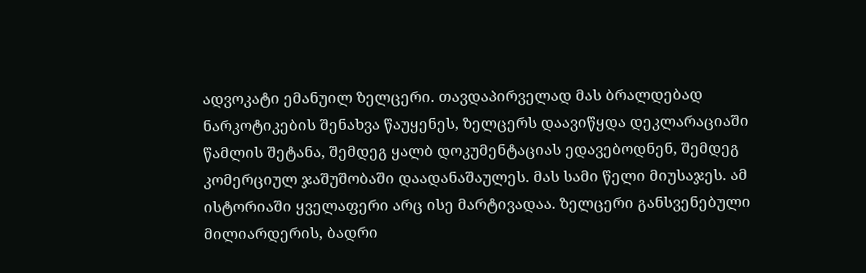ადვოკატი ემანუილ ზელცერი. თავდაპირველად მას ბრალდებად ნარკოტიკების შენახვა წაუყენეს, ზელცერს დაავიწყდა დეკლარაციაში წამლის შეტანა, შემდეგ ყალბ დოკუმენტაციას ედავებოდნენ, შემდეგ კომერციულ ჯაშუშობაში დაადანაშაულეს. მას სამი წელი მიუსაჯეს. ამ ისტორიაში ყველაფერი არც ისე მარტივადაა. ზელცერი განსვენებული მილიარდერის, ბადრი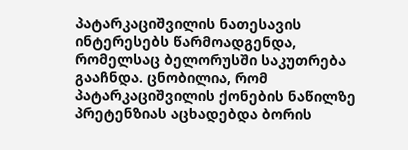პატარკაციშვილის ნათესავის ინტერესებს წარმოადგენდა, რომელსაც ბელორუსში საკუთრება გააჩნდა. ცნობილია, რომ პატარკაციშვილის ქონების ნაწილზე პრეტენზიას აცხადებდა ბორის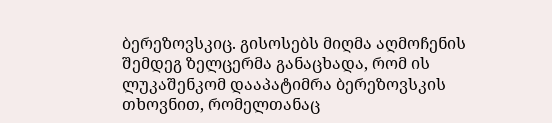ბერეზოვსკიც. გისოსებს მიღმა აღმოჩენის შემდეგ ზელცერმა განაცხადა, რომ ის ლუკაშენკომ დააპატიმრა ბერეზოვსკის თხოვნით, რომელთანაც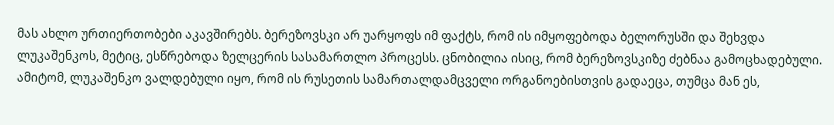მას ახლო ურთიერთობები აკავშირებს. ბერეზოვსკი არ უარყოფს იმ ფაქტს, რომ ის იმყოფებოდა ბელორუსში და შეხვდა ლუკაშენკოს, მეტიც, ესწრებოდა ზელცერის სასამართლო პროცესს. ცნობილია ისიც, რომ ბერეზოვსკიზე ძებნაა გამოცხადებული. ამიტომ, ლუკაშენკო ვალდებული იყო, რომ ის რუსეთის სამართალდამცველი ორგანოებისთვის გადაეცა, თუმცა მან ეს,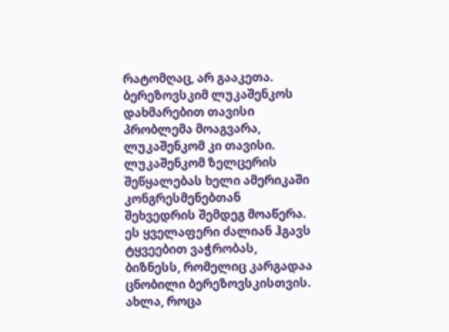რატომღაც, არ გააკეთა. ბერეზოვსკიმ ლუკაშენკოს დახმარებით თავისი პრობლემა მოაგვარა, ლუკაშენკომ კი თავისი. ლუკაშენკომ ზელცერის შეწყალებას ხელი ამერიკაში კონგრესმენებთან შეხვედრის შემდეგ მოაწერა. ეს ყველაფერი ძალიან ჰგავს ტყვეებით ვაჭრობას, ბიზნესს, რომელიც კარგადაა ცნობილი ბერეზოვსკისთვის.
ახლა, როცა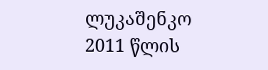ლუკაშენკო 2011 წლის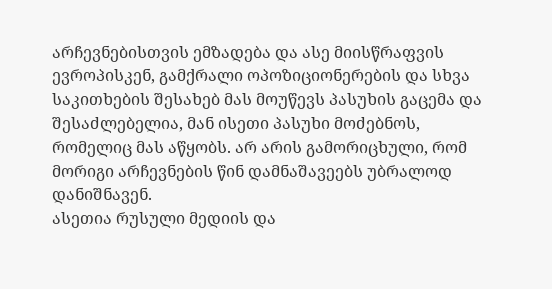არჩევნებისთვის ემზადება და ასე მიისწრაფვის ევროპისკენ, გამქრალი ოპოზიციონერების და სხვა საკითხების შესახებ მას მოუწევს პასუხის გაცემა და შესაძლებელია, მან ისეთი პასუხი მოძებნოს, რომელიც მას აწყობს. არ არის გამორიცხული, რომ მორიგი არჩევნების წინ დამნაშავეებს უბრალოდ დანიშნავენ.
ასეთია რუსული მედიის და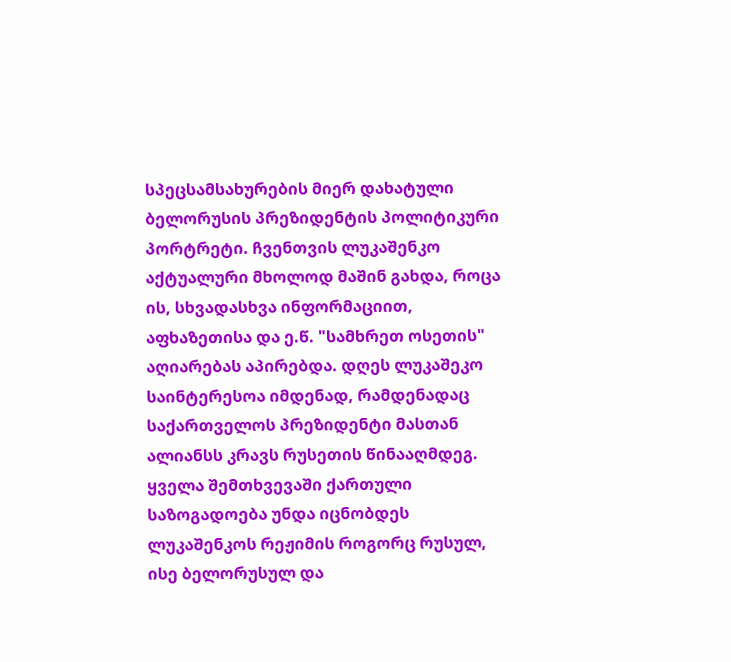სპეცსამსახურების მიერ დახატული ბელორუსის პრეზიდენტის პოლიტიკური პორტრეტი. ჩვენთვის ლუკაშენკო აქტუალური მხოლოდ მაშინ გახდა, როცა ის, სხვადასხვა ინფორმაციით, აფხაზეთისა და ე.წ. "სამხრეთ ოსეთის" აღიარებას აპირებდა. დღეს ლუკაშეკო საინტერესოა იმდენად, რამდენადაც საქართველოს პრეზიდენტი მასთან ალიანსს კრავს რუსეთის წინააღმდეგ.
ყველა შემთხვევაში ქართული საზოგადოება უნდა იცნობდეს ლუკაშენკოს რეჟიმის როგორც რუსულ, ისე ბელორუსულ და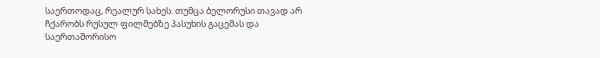საერთოდაც, რეალურ სახეს. თუმცა ბელორუსი თავად არ ჩქარობს რუსულ ფილმებზე პასუხის გაცემას და საერთაშორისო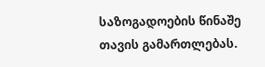საზოგადოების წინაშე თავის გამართლებას.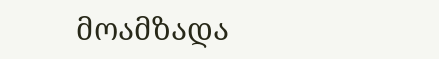მოამზადა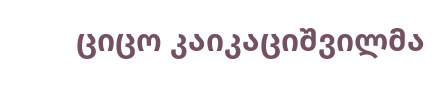ციცო კაიკაციშვილმა